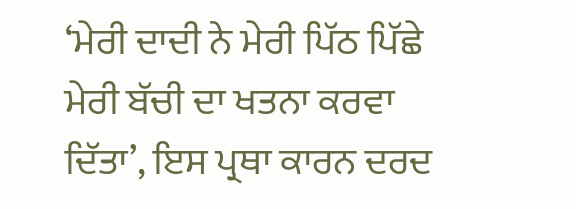‘ਮੇਰੀ ਦਾਦੀ ਨੇ ਮੇਰੀ ਪਿੱਠ ਪਿੱਛੇ ਮੇਰੀ ਬੱਚੀ ਦਾ ਖਤਨਾ ਕਰਵਾ ਦਿੱਤਾ’, ਇਸ ਪ੍ਰਥਾ ਕਾਰਨ ਦਰਦ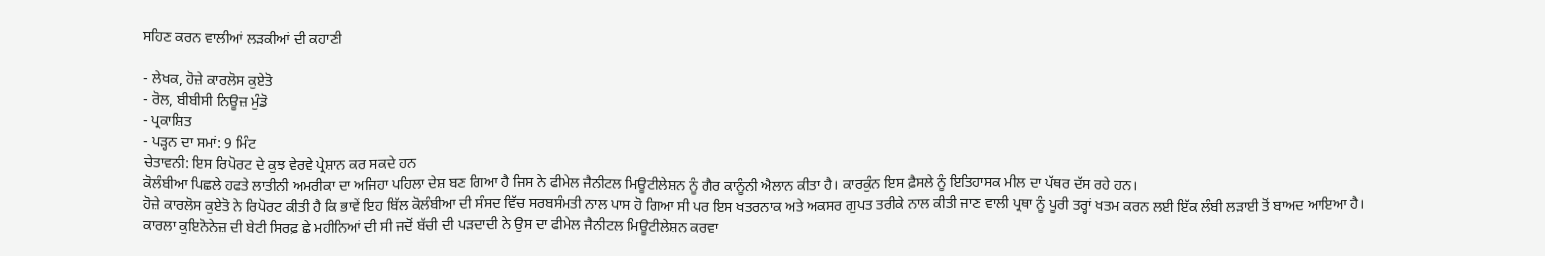ਸਹਿਣ ਕਰਨ ਵਾਲੀਆਂ ਲੜਕੀਆਂ ਦੀ ਕਹਾਣੀ

- ਲੇਖਕ, ਹੋਜ਼ੇ ਕਾਰਲੋਸ ਕੁਏਤੋ
- ਰੋਲ, ਬੀਬੀਸੀ ਨਿਊਜ਼ ਮੁੰਡੋ
- ਪ੍ਰਕਾਸ਼ਿਤ
- ਪੜ੍ਹਨ ਦਾ ਸਮਾਂ: 9 ਮਿੰਟ
ਚੇਤਾਵਨੀ: ਇਸ ਰਿਪੋਰਟ ਦੇ ਕੁਝ ਵੇਰਵੇ ਪ੍ਰੇਸ਼ਾਨ ਕਰ ਸਕਦੇ ਹਨ
ਕੋਲੰਬੀਆ ਪਿਛਲੇ ਹਫਤੇ ਲਾਤੀਨੀ ਅਮਰੀਕਾ ਦਾ ਅਜਿਹਾ ਪਹਿਲਾ ਦੇਸ਼ ਬਣ ਗਿਆ ਹੈ ਜਿਸ ਨੇ ਫੀਮੇਲ ਜੈਨੀਟਲ ਮਿਊਟੀਲੇਸ਼ਨ ਨੂੰ ਗੈਰ ਕਾਨੂੰਨੀ ਐਲਾਨ ਕੀਤਾ ਹੈ। ਕਾਰਕੁੰਨ ਇਸ ਫ਼ੈਸਲੇ ਨੂੰ ਇਤਿਹਾਸਕ ਮੀਲ ਦਾ ਪੱਥਰ ਦੱਸ ਰਹੇ ਹਨ।
ਹੋਜ਼ੇ ਕਾਰਲੋਸ ਕੁਏਤੋ ਨੇ ਰਿਪੋਰਟ ਕੀਤੀ ਹੈ ਕਿ ਭਾਵੇਂ ਇਹ ਬਿੱਲ ਕੋਲੰਬੀਆ ਦੀ ਸੰਸਦ ਵਿੱਚ ਸਰਬਸੰਮਤੀ ਨਾਲ ਪਾਸ ਹੋ ਗਿਆ ਸੀ ਪਰ ਇਸ ਖਤਰਨਾਕ ਅਤੇ ਅਕਸਰ ਗੁਪਤ ਤਰੀਕੇ ਨਾਲ ਕੀਤੀ ਜਾਣ ਵਾਲੀ ਪ੍ਰਥਾ ਨੂੰ ਪੂਰੀ ਤਰ੍ਹਾਂ ਖਤਮ ਕਰਨ ਲਈ ਇੱਕ ਲੰਬੀ ਲੜਾਈ ਤੋਂ ਬਾਅਦ ਆਇਆ ਹੈ।
ਕਾਰਲਾ ਕੁਇਨੋਨੇਜ਼ ਦੀ ਬੇਟੀ ਸਿਰਫ਼ ਛੇ ਮਹੀਨਿਆਂ ਦੀ ਸੀ ਜਦੋਂ ਬੱਚੀ ਦੀ ਪੜਦਾਦੀ ਨੇ ਉਸ ਦਾ ਫੀਮੇਲ ਜੈਨੀਟਲ ਮਿਊਟੀਲੇਸ਼ਨ ਕਰਵਾ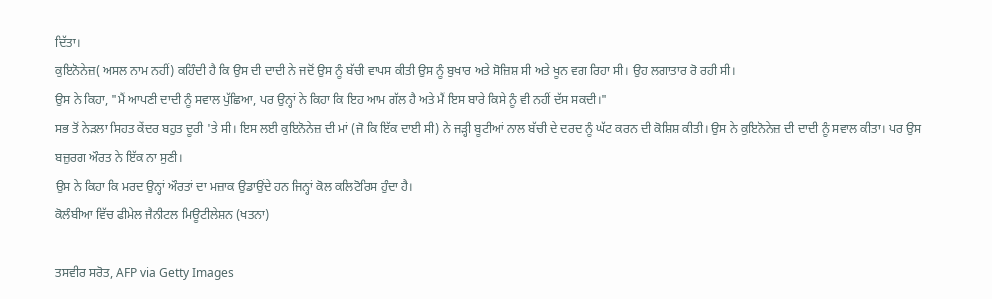ਦਿੱਤਾ।
ਕੁਇਨੋਨੇਜ਼( ਅਸਲ ਨਾਮ ਨਹੀਂ) ਕਹਿੰਦੀ ਹੈ ਕਿ ਉਸ ਦੀ ਦਾਦੀ ਨੇ ਜਦੋਂ ਉਸ ਨੂੰ ਬੱਚੀ ਵਾਪਸ ਕੀਤੀ ਉਸ ਨੂੰ ਬੁਖਾਰ ਅਤੇ ਸੋਜ਼ਿਸ਼ ਸੀ ਅਤੇ ਖੂਨ ਵਗ ਰਿਹਾ ਸੀ। ਉਹ ਲਗਾਤਾਰ ਰੋ ਰਹੀ ਸੀ।
ਉਸ ਨੇ ਕਿਹਾ, "ਮੈਂ ਆਪਣੀ ਦਾਦੀ ਨੂੰ ਸਵਾਲ ਪੁੱਛਿਆ, ਪਰ ਉਨ੍ਹਾਂ ਨੇ ਕਿਹਾ ਕਿ ਇਹ ਆਮ ਗੱਲ ਹੈ ਅਤੇ ਮੈਂ ਇਸ ਬਾਰੇ ਕਿਸੇ ਨੂੰ ਵੀ ਨਹੀਂ ਦੱਸ ਸਕਦੀ।"
ਸਭ ਤੋਂ ਨੇੜਲਾ ਸਿਹਤ ਕੇਂਦਰ ਬਹੁਤ ਦੂਰੀ 'ਤੇ ਸੀ। ਇਸ ਲਈ ਕੁਇਨੋਨੇਜ਼ ਦੀ ਮਾਂ (ਜੋ ਕਿ ਇੱਕ ਦਾਈ ਸੀ) ਨੇ ਜੜ੍ਹੀ ਬੂਟੀਆਂ ਨਾਲ ਬੱਚੀ ਦੇ ਦਰਦ ਨੂੰ ਘੱਟ ਕਰਨ ਦੀ ਕੋਸ਼ਿਸ਼ ਕੀਤੀ। ਉਸ ਨੇ ਕੁਇਨੋਨੇਜ਼ ਦੀ ਦਾਦੀ ਨੂੰ ਸਵਾਲ ਕੀਤਾ। ਪਰ ਉਸ ਬਜ਼ੁਰਗ ਔਰਤ ਨੇ ਇੱਕ ਨਾ ਸੁਣੀ।
ਉਸ ਨੇ ਕਿਹਾ ਕਿ ਮਰਦ ਉਨ੍ਹਾਂ ਔਰਤਾਂ ਦਾ ਮਜ਼ਾਕ ਉਡਾਉਂਦੇ ਹਨ ਜਿਨ੍ਹਾਂ ਕੋਲ ਕਲਿਟੋਰਿਸ ਹੁੰਦਾ ਹੈ।
ਕੋਲੰਬੀਆ ਵਿੱਚ ਫੀਮੇਲ ਜੈਨੀਟਲ ਮਿਊਟੀਲੇਸ਼ਨ (ਖਤਨਾ)

ਤਸਵੀਰ ਸਰੋਤ, AFP via Getty Images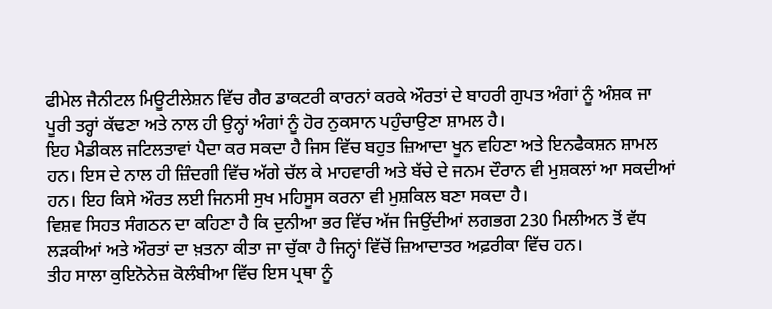ਫੀਮੇਲ ਜੈਨੀਟਲ ਮਿਊਟੀਲੇਸ਼ਨ ਵਿੱਚ ਗੈਰ ਡਾਕਟਰੀ ਕਾਰਨਾਂ ਕਰਕੇ ਔਰਤਾਂ ਦੇ ਬਾਹਰੀ ਗੁਪਤ ਅੰਗਾਂ ਨੂੰ ਅੰਸ਼ਕ ਜਾ ਪੂਰੀ ਤਰ੍ਹਾਂ ਕੱਢਣਾ ਅਤੇ ਨਾਲ ਹੀ ਉਨ੍ਹਾਂ ਅੰਗਾਂ ਨੂੰ ਹੋਰ ਨੁਕਸਾਨ ਪਹੁੰਚਾਉਣਾ ਸ਼ਾਮਲ ਹੈ।
ਇਹ ਮੈਡੀਕਲ ਜਟਿਲਤਾਵਾਂ ਪੈਦਾ ਕਰ ਸਕਦਾ ਹੈ ਜਿਸ ਵਿੱਚ ਬਹੁਤ ਜ਼ਿਆਦਾ ਖੂਨ ਵਹਿਣਾ ਅਤੇ ਇਨਫੈਕਸ਼ਨ ਸ਼ਾਮਲ ਹਨ। ਇਸ ਦੇ ਨਾਲ ਹੀ ਜ਼ਿੰਦਗੀ ਵਿੱਚ ਅੱਗੇ ਚੱਲ ਕੇ ਮਾਹਵਾਰੀ ਅਤੇ ਬੱਚੇ ਦੇ ਜਨਮ ਦੌਰਾਨ ਵੀ ਮੁਸ਼ਕਲਾਂ ਆ ਸਕਦੀਆਂ ਹਨ। ਇਹ ਕਿਸੇ ਔਰਤ ਲਈ ਜਿਨਸੀ ਸੁਖ ਮਹਿਸੂਸ ਕਰਨਾ ਵੀ ਮੁਸ਼ਕਿਲ ਬਣਾ ਸਕਦਾ ਹੈ।
ਵਿਸ਼ਵ ਸਿਹਤ ਸੰਗਠਨ ਦਾ ਕਹਿਣਾ ਹੈ ਕਿ ਦੁਨੀਆ ਭਰ ਵਿੱਚ ਅੱਜ ਜਿਉਂਦੀਆਂ ਲਗਭਗ 230 ਮਿਲੀਅਨ ਤੋਂ ਵੱਧ ਲੜਕੀਆਂ ਅਤੇ ਔਰਤਾਂ ਦਾ ਖ਼ਤਨਾ ਕੀਤਾ ਜਾ ਚੁੱਕਾ ਹੈ ਜਿਨ੍ਹਾਂ ਵਿੱਚੋਂ ਜ਼ਿਆਦਾਤਰ ਅਫ਼ਰੀਕਾ ਵਿੱਚ ਹਨ।
ਤੀਹ ਸਾਲਾ ਕੁਇਨੋਨੇਜ਼ ਕੋਲੰਬੀਆ ਵਿੱਚ ਇਸ ਪ੍ਰਥਾ ਨੂੰ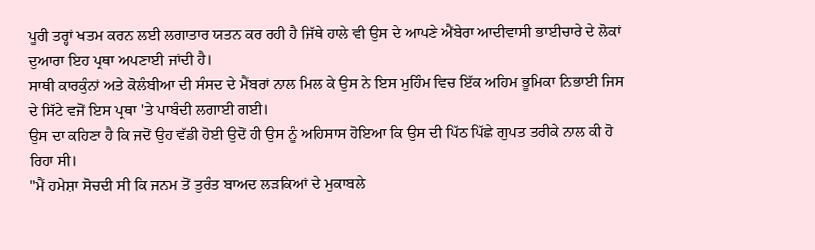ਪੂਰੀ ਤਰ੍ਹਾਂ ਖਤਮ ਕਰਨ ਲਈ ਲਗਾਤਾਰ ਯਤਨ ਕਰ ਰਹੀ ਹੈ ਜਿੱਥੇ ਹਾਲੇ ਵੀ ਉਸ ਦੇ ਆਪਣੇ ਐਂਬੇਰਾ ਆਦੀਵਾਸੀ ਭਾਈਚਾਰੇ ਦੇ ਲੋਕਾਂ ਦੁਆਰਾ ਇਹ ਪ੍ਰਥਾ ਅਪਣਾਈ ਜਾਂਦੀ ਹੈ।
ਸਾਥੀ ਕਾਰਕੁੰਨਾਂ ਅਤੇ ਕੋਲੰਬੀਆ ਦੀ ਸੰਸਦ ਦੇ ਮੈਂਬਰਾਂ ਨਾਲ ਮਿਲ ਕੇ ਉਸ ਨੇ ਇਸ ਮੁਹਿੰਮ ਵਿਚ ਇੱਕ ਅਹਿਮ ਭੂਮਿਕਾ ਨਿਭਾਈ ਜਿਸ ਦੇ ਸਿੱਟੇ ਵਜੋਂ ਇਸ ਪ੍ਰਥਾ 'ਤੇ ਪਾਬੰਦੀ ਲਗਾਈ ਗਈ।
ਉਸ ਦਾ ਕਹਿਣਾ ਹੈ ਕਿ ਜਦੋਂ ਉਹ ਵੱਡੀ ਹੋਈ ਉਦੋਂ ਹੀ ਉਸ ਨੂੰ ਅਹਿਸਾਸ ਹੋਇਆ ਕਿ ਉਸ ਦੀ ਪਿੱਠ ਪਿੱਛੇ ਗੁਪਤ ਤਰੀਕੇ ਨਾਲ ਕੀ ਹੋ ਰਿਹਾ ਸੀ।
"ਮੈਂ ਹਮੇਸ਼ਾ ਸੋਚਦੀ ਸੀ ਕਿ ਜਨਮ ਤੋਂ ਤੁਰੰਤ ਬਾਅਦ ਲੜਕਿਆਂ ਦੇ ਮੁਕਾਬਲੇ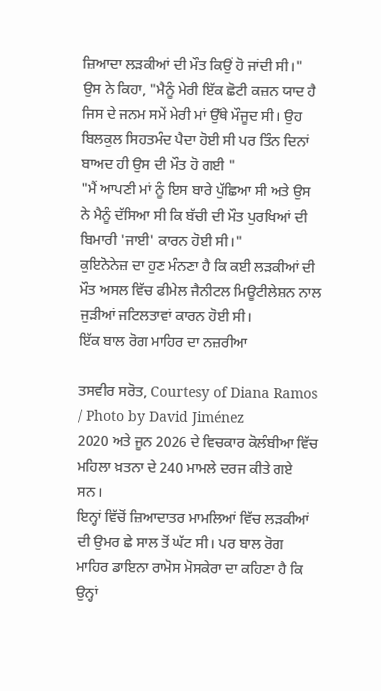ਜ਼ਿਆਦਾ ਲੜਕੀਆਂ ਦੀ ਮੌਤ ਕਿਉਂ ਹੋ ਜਾਂਦੀ ਸੀ।"
ਉਸ ਨੇ ਕਿਹਾ, "ਮੈਨੂੰ ਮੇਰੀ ਇੱਕ ਛੋਟੀ ਕਜ਼ਨ ਯਾਦ ਹੈ ਜਿਸ ਦੇ ਜਨਮ ਸਮੇਂ ਮੇਰੀ ਮਾਂ ਉੱਥੇ ਮੌਜੂਦ ਸੀ। ਉਹ ਬਿਲਕੁਲ ਸਿਹਤਮੰਦ ਪੈਦਾ ਹੋਈ ਸੀ ਪਰ ਤਿੰਨ ਦਿਨਾਂ ਬਾਅਦ ਹੀ ਉਸ ਦੀ ਮੌਤ ਹੋ ਗਈ "
"ਮੈਂ ਆਪਣੀ ਮਾਂ ਨੂੰ ਇਸ ਬਾਰੇ ਪੁੱਛਿਆ ਸੀ ਅਤੇ ਉਸ ਨੇ ਮੈਨੂੰ ਦੱਸਿਆ ਸੀ ਕਿ ਬੱਚੀ ਦੀ ਮੌਤ ਪੁਰਖਿਆਂ ਦੀ ਬਿਮਾਰੀ 'ਜਾਈ' ਕਾਰਨ ਹੋਈ ਸੀ।"
ਕੁਇਨੋਨੇਜ਼ ਦਾ ਹੁਣ ਮੰਨਣਾ ਹੈ ਕਿ ਕਈ ਲੜਕੀਆਂ ਦੀ ਮੌਤ ਅਸਲ ਵਿੱਚ ਫੀਮੇਲ ਜੈਨੀਟਲ ਮਿਊਟੀਲੇਸ਼ਨ ਨਾਲ ਜੁੜੀਆਂ ਜਟਿਲਤਾਵਾਂ ਕਾਰਨ ਹੋਈ ਸੀ।
ਇੱਕ ਬਾਲ ਰੋਗ ਮਾਹਿਰ ਦਾ ਨਜ਼ਰੀਆ

ਤਸਵੀਰ ਸਰੋਤ, Courtesy of Diana Ramos / Photo by David Jiménez
2020 ਅਤੇ ਜੂਨ 2026 ਦੇ ਵਿਚਕਾਰ ਕੋਲੰਬੀਆ ਵਿੱਚ ਮਹਿਲਾ ਖ਼ਤਨਾ ਦੇ 240 ਮਾਮਲੇ ਦਰਜ ਕੀਤੇ ਗਏ ਸਨ।
ਇਨ੍ਹਾਂ ਵਿੱਚੋਂ ਜ਼ਿਆਦਾਤਰ ਮਾਮਲਿਆਂ ਵਿੱਚ ਲੜਕੀਆਂ ਦੀ ਉਮਰ ਛੇ ਸਾਲ ਤੋਂ ਘੱਟ ਸੀ। ਪਰ ਬਾਲ ਰੋਗ ਮਾਹਿਰ ਡਾਇਨਾ ਰਾਮੋਸ ਮੋਸਕੇਰਾ ਦਾ ਕਹਿਣਾ ਹੈ ਕਿ ਉਨ੍ਹਾਂ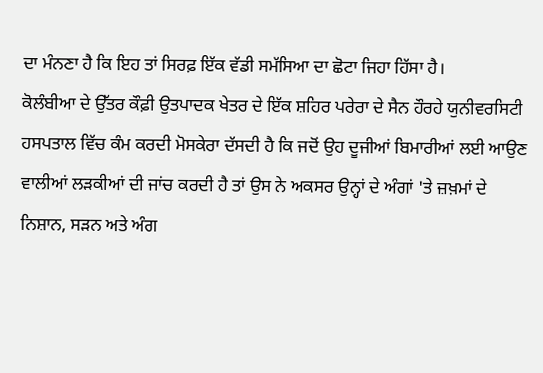ਦਾ ਮੰਨਣਾ ਹੈ ਕਿ ਇਹ ਤਾਂ ਸਿਰਫ਼ ਇੱਕ ਵੱਡੀ ਸਮੱਸਿਆ ਦਾ ਛੋਟਾ ਜਿਹਾ ਹਿੱਸਾ ਹੈ।
ਕੋਲੰਬੀਆ ਦੇ ਉੱਤਰ ਕੌਫ਼ੀ ਉਤਪਾਦਕ ਖੇਤਰ ਦੇ ਇੱਕ ਸ਼ਹਿਰ ਪਰੇਰਾ ਦੇ ਸੈਨ ਹੌਰਹੇ ਯੁਨੀਵਰਸਿਟੀ ਹਸਪਤਾਲ ਵਿੱਚ ਕੰਮ ਕਰਦੀ ਮੋਸਕੇਰਾ ਦੱਸਦੀ ਹੈ ਕਿ ਜਦੋਂ ਉਹ ਦੂਜੀਆਂ ਬਿਮਾਰੀਆਂ ਲਈ ਆਉਣ ਵਾਲੀਆਂ ਲੜਕੀਆਂ ਦੀ ਜਾਂਚ ਕਰਦੀ ਹੈ ਤਾਂ ਉਸ ਨੇ ਅਕਸਰ ਉਨ੍ਹਾਂ ਦੇ ਅੰਗਾਂ 'ਤੇ ਜ਼ਖ਼ਮਾਂ ਦੇ ਨਿਸ਼ਾਨ, ਸੜਨ ਅਤੇ ਅੰਗ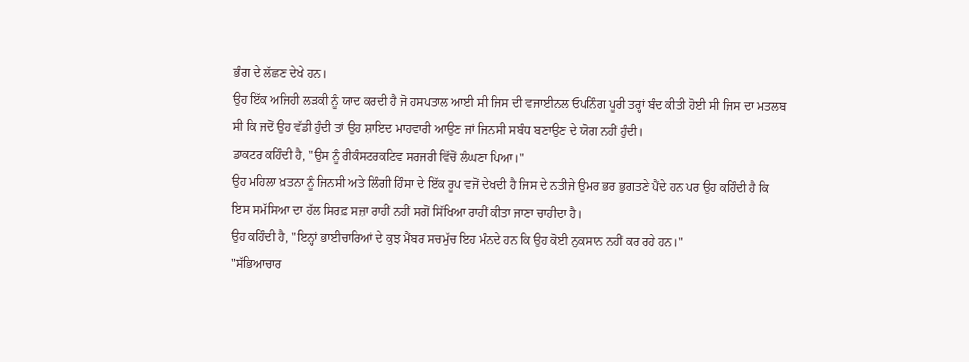ਭੰਗ ਦੇ ਲੱਛਣ ਦੇਖੇ ਹਨ।
ਉਹ ਇੱਕ ਅਜਿਹੀ ਲੜਕੀ ਨੂੰ ਯਾਦ ਕਰਦੀ ਹੈ ਜੋ ਹਸਪਤਾਲ ਆਈ ਸੀ ਜਿਸ ਦੀ ਵਜਾਈਨਲ ਓਪਨਿੰਗ ਪੂਰੀ ਤਰ੍ਹਾਂ ਬੰਦ ਕੀਤੀ ਹੋਈ ਸੀ ਜਿਸ ਦਾ ਮਤਲਬ ਸੀ ਕਿ ਜਦੋਂ ਉਹ ਵੱਡੀ ਹੁੰਦੀ ਤਾਂ ਉਹ ਸ਼ਾਇਦ ਮਾਹਵਾਰੀ ਆਉਣ ਜਾਂ ਜਿਨਸੀ ਸਬੰਧ ਬਣਾਉਣ ਦੇ ਯੋਗ ਨਹੀਂ ਹੁੰਦੀ।
ਡਾਕਟਰ ਕਹਿੰਦੀ ਹੈ, "ਉਸ ਨੂੰ ਰੀਕੰਸਟਰਕਟਿਵ ਸਰਜਰੀ ਵਿੱਚੋਂ ਲੰਘਣਾ ਪਿਆ।"
ਉਹ ਮਹਿਲਾ ਖ਼ਤਨਾ ਨੂੰ ਜਿਨਸੀ ਅਤੇ ਲਿੰਗੀ ਹਿੰਸਾ ਦੇ ਇੱਕ ਰੂਪ ਵਜੋਂ ਦੇਖਦੀ ਹੈ ਜਿਸ ਦੇ ਨਤੀਜੇ ਉਮਰ ਭਰ ਭੁਗਤਣੇ ਪੈਂਦੇ ਹਨ ਪਰ ਉਹ ਕਹਿੰਦੀ ਹੈ ਕਿ ਇਸ ਸਮੱਸਿਆ ਦਾ ਹੱਲ ਸਿਰਫ਼ ਸਜ਼ਾ ਰਾਹੀਂ ਨਹੀਂ ਸਗੋਂ ਸਿੱਖਿਆ ਰਾਹੀਂ ਕੀਤਾ ਜਾਣਾ ਚਾਹੀਦਾ ਹੈ।
ਉਹ ਕਹਿੰਦੀ ਹੈ, "ਇਨ੍ਹਾਂ ਭਾਈਚਾਰਿਆਂ ਦੇ ਕੁਝ ਮੈਂਬਰ ਸਚਮੁੱਚ ਇਹ ਮੰਨਦੇ ਹਨ ਕਿ ਉਹ ਕੋਈ ਨੁਕਸਾਨ ਨਹੀਂ ਕਰ ਰਹੇ ਹਨ।"
"ਸੱਭਿਆਚਾਰ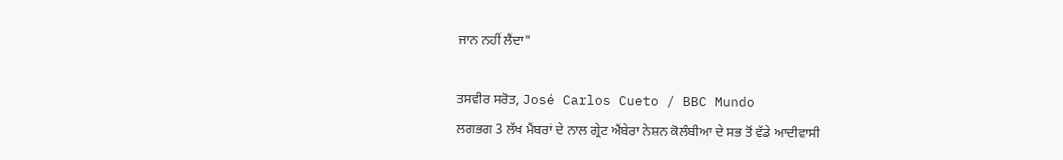ਜਾਨ ਨਹੀਂ ਲੈਂਦਾ"

ਤਸਵੀਰ ਸਰੋਤ, José Carlos Cueto / BBC Mundo
ਲਗਭਗ 3 ਲੱਖ ਮੈਂਬਰਾਂ ਦੇ ਨਾਲ ਗ੍ਰੇਟ ਐਂਬੇਰਾ ਨੇਸ਼ਨ ਕੋਲੰਬੀਆ ਦੇ ਸਭ ਤੋਂ ਵੱਡੇ ਆਦੀਵਾਸੀ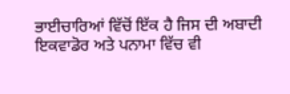ਭਾਈਚਾਰਿਆਂ ਵਿੱਚੋਂ ਇੱਕ ਹੈ ਜਿਸ ਦੀ ਅਬਾਦੀ ਇਕਵਾਡੋਰ ਅਤੇ ਪਨਾਮਾ ਵਿੱਚ ਵੀ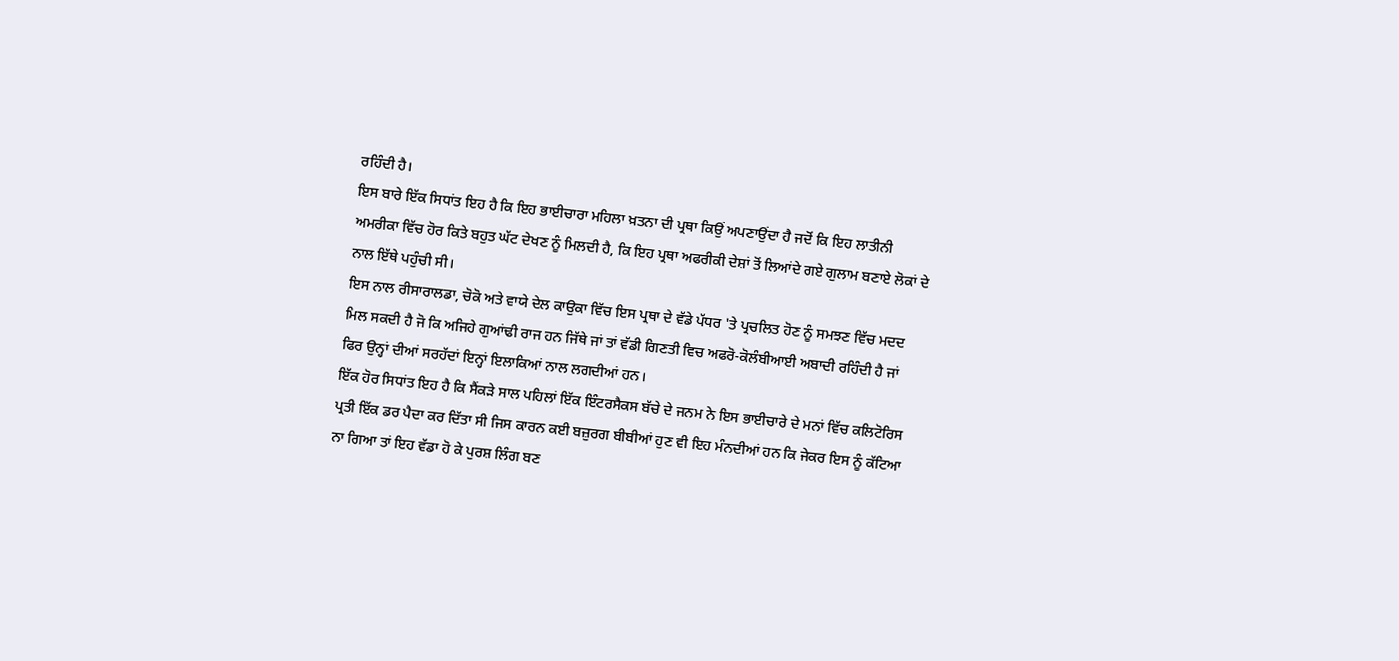ਰਹਿੰਦੀ ਹੈ।
ਇਸ ਬਾਰੇ ਇੱਕ ਸਿਧਾਂਤ ਇਹ ਹੈ ਕਿ ਇਹ ਭਾਈਚਾਰਾ ਮਹਿਲਾ ਖ਼ਤਨਾ ਦੀ ਪ੍ਰਥਾ ਕਿਉਂ ਅਪਣਾਉਂਦਾ ਹੈ ਜਦੋਂ ਕਿ ਇਹ ਲਾਤੀਨੀ ਅਮਰੀਕਾ ਵਿੱਚ ਹੋਰ ਕਿਤੇ ਬਹੁਤ ਘੱਟ ਦੇਖਣ ਨੂੰ ਮਿਲਦੀ ਹੈ, ਕਿ ਇਹ ਪ੍ਰਥਾ ਅਫਰੀਕੀ ਦੇਸ਼ਾਂ ਤੋਂ ਲਿਆਂਦੇ ਗਏ ਗੁਲਾਮ ਬਣਾਏ ਲੋਕਾਂ ਦੇ ਨਾਲ ਇੱਥੇ ਪਹੁੰਚੀ ਸੀ।
ਇਸ ਨਾਲ ਰੀਸਾਰਾਲਡਾ, ਚੋਕੋ ਅਤੇ ਵਾਯੇ ਦੇਲ ਕਾਉਕਾ ਵਿੱਚ ਇਸ ਪ੍ਰਥਾ ਦੇ ਵੱਡੇ ਪੱਧਰ 'ਤੇ ਪ੍ਰਚਲਿਤ ਹੋਣ ਨੂੰ ਸਮਝਣ ਵਿੱਚ ਮਦਦ ਮਿਲ ਸਕਦੀ ਹੈ ਜੋ ਕਿ ਅਜਿਹੇ ਗੁਆਂਢੀ ਰਾਜ ਹਨ ਜਿੱਥੇ ਜਾਂ ਤਾਂ ਵੱਡੀ ਗਿਣਤੀ ਵਿਚ ਅਫਰੋ-ਕੋਲੰਬੀਆਈ ਅਬਾਦੀ ਰਹਿੰਦੀ ਹੈ ਜਾਂ ਫਿਰ ਉਨ੍ਹਾਂ ਦੀਆਂ ਸਰਹੱਦਾਂ ਇਨ੍ਹਾਂ ਇਲਾਕਿਆਂ ਨਾਲ ਲਗਦੀਆਂ ਹਨ।
ਇੱਕ ਹੋਰ ਸਿਧਾਂਤ ਇਹ ਹੈ ਕਿ ਸੈਂਕੜੇ ਸਾਲ ਪਹਿਲਾਂ ਇੱਕ ਇੰਟਰਸੈਕਸ ਬੱਚੇ ਦੇ ਜਨਮ ਨੇ ਇਸ ਭਾਈਚਾਰੇ ਦੇ ਮਨਾਂ ਵਿੱਚ ਕਲਿਟੋਰਿਸ ਪ੍ਰਤੀ ਇੱਕ ਡਰ ਪੈਦਾ ਕਰ ਦਿੱਤਾ ਸੀ ਜਿਸ ਕਾਰਨ ਕਈ ਬਜ਼ੁਰਗ ਬੀਬੀਆਂ ਹੁਣ ਵੀ ਇਹ ਮੰਨਦੀਆਂ ਹਨ ਕਿ ਜੇਕਰ ਇਸ ਨੂੰ ਕੱਟਿਆ ਨਾ ਗਿਆ ਤਾਂ ਇਹ ਵੱਡਾ ਹੋ ਕੇ ਪੁਰਸ਼ ਲਿੰਗ ਬਣ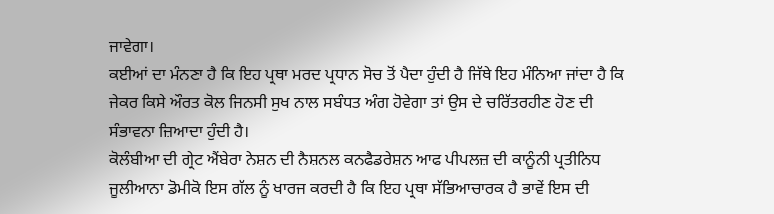ਜਾਵੇਗਾ।
ਕਈਆਂ ਦਾ ਮੰਨਣਾ ਹੈ ਕਿ ਇਹ ਪ੍ਰਥਾ ਮਰਦ ਪ੍ਰਧਾਨ ਸੋਚ ਤੋਂ ਪੈਦਾ ਹੁੰਦੀ ਹੈ ਜਿੱਥੇ ਇਹ ਮੰਨਿਆ ਜਾਂਦਾ ਹੈ ਕਿ ਜੇਕਰ ਕਿਸੇ ਔਰਤ ਕੋਲ ਜਿਨਸੀ ਸੁਖ ਨਾਲ ਸਬੰਧਤ ਅੰਗ ਹੋਵੇਗਾ ਤਾਂ ਉਸ ਦੇ ਚਰਿੱਤਰਹੀਣ ਹੋਣ ਦੀ ਸੰਭਾਵਨਾ ਜ਼ਿਆਦਾ ਹੁੰਦੀ ਹੈ।
ਕੋਲੰਬੀਆ ਦੀ ਗ੍ਰੇਟ ਐਂਬੇਰਾ ਨੇਸ਼ਨ ਦੀ ਨੈਸ਼ਨਲ ਕਨਫੈਡਰੇਸ਼ਨ ਆਫ ਪੀਪਲਜ਼ ਦੀ ਕਾਨੂੰਨੀ ਪ੍ਰਤੀਨਿਧ ਜੂਲੀਆਨਾ ਡੋਮੀਕੋ ਇਸ ਗੱਲ ਨੂੰ ਖਾਰਜ ਕਰਦੀ ਹੈ ਕਿ ਇਹ ਪ੍ਰਥਾ ਸੱਭਿਆਚਾਰਕ ਹੈ ਭਾਵੇਂ ਇਸ ਦੀ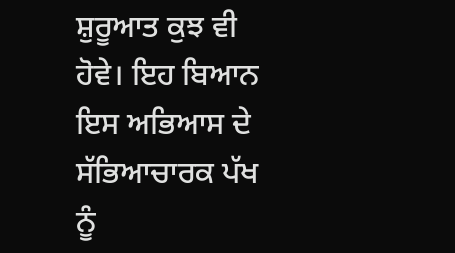ਸ਼ੁਰੂਆਤ ਕੁਝ ਵੀ ਹੋਵੇ। ਇਹ ਬਿਆਨ ਇਸ ਅਭਿਆਸ ਦੇ ਸੱਭਿਆਚਾਰਕ ਪੱਖ ਨੂੰ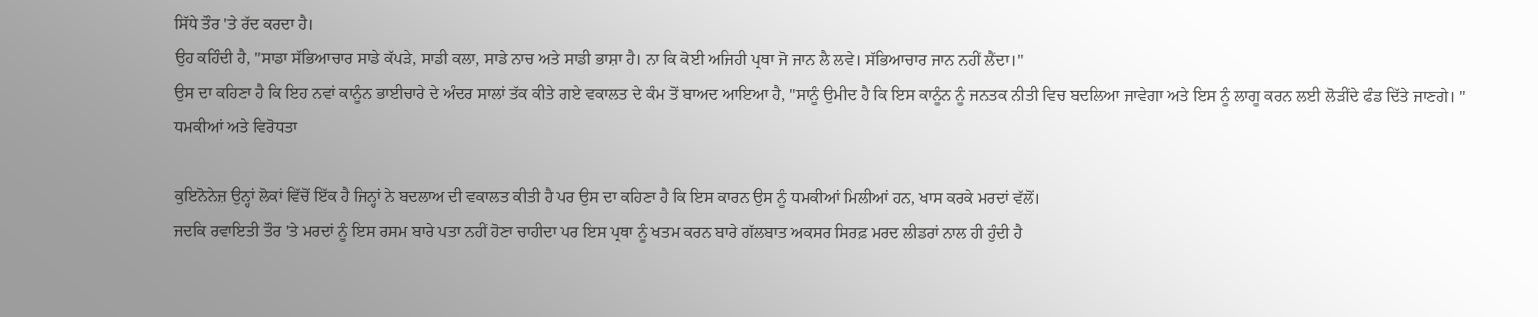ਸਿੱਧੇ ਤੌਰ 'ਤੇ ਰੱਦ ਕਰਦਾ ਹੈ।
ਉਹ ਕਹਿੰਦੀ ਹੈ, "ਸਾਡਾ ਸੱਭਿਆਚਾਰ ਸਾਡੇ ਕੱਪੜੇ, ਸਾਡੀ ਕਲਾ, ਸਾਡੇ ਨਾਚ ਅਤੇ ਸਾਡੀ ਭਾਸ਼ਾ ਹੈ। ਨਾ ਕਿ ਕੋਈ ਅਜਿਹੀ ਪ੍ਰਥਾ ਜੋ ਜਾਨ ਲੈ ਲਵੇ। ਸੱਭਿਆਚਾਰ ਜਾਨ ਨਹੀਂ ਲੈਂਦਾ।"
ਉਸ ਦਾ ਕਹਿਣਾ ਹੈ ਕਿ ਇਹ ਨਵਾਂ ਕਾਨੂੰਨ ਭਾਈਚਾਰੇ ਦੇ ਅੰਦਰ ਸਾਲਾਂ ਤੱਕ ਕੀਤੇ ਗਏ ਵਕਾਲਤ ਦੇ ਕੰਮ ਤੋਂ ਬਾਅਦ ਆਇਆ ਹੈ, "ਸਾਨੂੰ ਉਮੀਦ ਹੈ ਕਿ ਇਸ ਕਾਨੂੰਨ ਨੂੰ ਜਨਤਕ ਨੀਤੀ ਵਿਚ ਬਦਲਿਆ ਜਾਵੇਗਾ ਅਤੇ ਇਸ ਨੂੰ ਲਾਗੂ ਕਰਨ ਲਈ ਲੋੜੀਂਦੇ ਫੰਡ ਦਿੱਤੇ ਜਾਣਗੇ। "
ਧਮਕੀਆਂ ਅਤੇ ਵਿਰੋਧਤਾ

ਕੁਇਨੋਨੇਜ਼ ਉਨ੍ਹਾਂ ਲੋਕਾਂ ਵਿੱਚੋਂ ਇੱਕ ਹੈ ਜਿਨ੍ਹਾਂ ਨੇ ਬਦਲਾਅ ਦੀ ਵਕਾਲਤ ਕੀਤੀ ਹੈ ਪਰ ਉਸ ਦਾ ਕਹਿਣਾ ਹੈ ਕਿ ਇਸ ਕਾਰਨ ਉਸ ਨੂੰ ਧਮਕੀਆਂ ਮਿਲੀਆਂ ਹਨ, ਖਾਸ ਕਰਕੇ ਮਰਦਾਂ ਵੱਲੋਂ।
ਜਦਕਿ ਰਵਾਇਤੀ ਤੌਰ 'ਤੇ ਮਰਦਾਂ ਨੂੰ ਇਸ ਰਸਮ ਬਾਰੇ ਪਤਾ ਨਹੀਂ ਹੋਣਾ ਚਾਹੀਦਾ ਪਰ ਇਸ ਪ੍ਰਥਾ ਨੂੰ ਖਤਮ ਕਰਨ ਬਾਰੇ ਗੱਲਬਾਤ ਅਕਸਰ ਸਿਰਫ਼ ਮਰਦ ਲੀਡਰਾਂ ਨਾਲ ਹੀ ਹੁੰਦੀ ਹੈ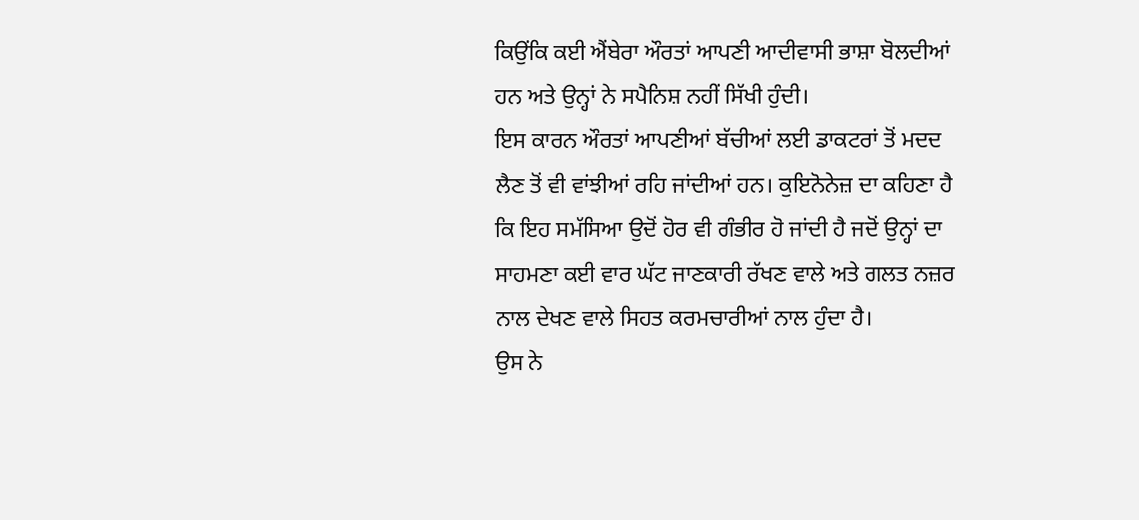ਕਿਉਂਕਿ ਕਈ ਐਂਬੇਰਾ ਔਰਤਾਂ ਆਪਣੀ ਆਦੀਵਾਸੀ ਭਾਸ਼ਾ ਬੋਲਦੀਆਂ ਹਨ ਅਤੇ ਉਨ੍ਹਾਂ ਨੇ ਸਪੈਨਿਸ਼ ਨਹੀਂ ਸਿੱਖੀ ਹੁੰਦੀ।
ਇਸ ਕਾਰਨ ਔਰਤਾਂ ਆਪਣੀਆਂ ਬੱਚੀਆਂ ਲਈ ਡਾਕਟਰਾਂ ਤੋਂ ਮਦਦ ਲੈਣ ਤੋਂ ਵੀ ਵਾਂਝੀਆਂ ਰਹਿ ਜਾਂਦੀਆਂ ਹਨ। ਕੁਇਨੋਨੇਜ਼ ਦਾ ਕਹਿਣਾ ਹੈ ਕਿ ਇਹ ਸਮੱਸਿਆ ਉਦੋਂ ਹੋਰ ਵੀ ਗੰਭੀਰ ਹੋ ਜਾਂਦੀ ਹੈ ਜਦੋਂ ਉਨ੍ਹਾਂ ਦਾ ਸਾਹਮਣਾ ਕਈ ਵਾਰ ਘੱਟ ਜਾਣਕਾਰੀ ਰੱਖਣ ਵਾਲੇ ਅਤੇ ਗਲਤ ਨਜ਼ਰ ਨਾਲ ਦੇਖਣ ਵਾਲੇ ਸਿਹਤ ਕਰਮਚਾਰੀਆਂ ਨਾਲ ਹੁੰਦਾ ਹੈ।
ਉਸ ਨੇ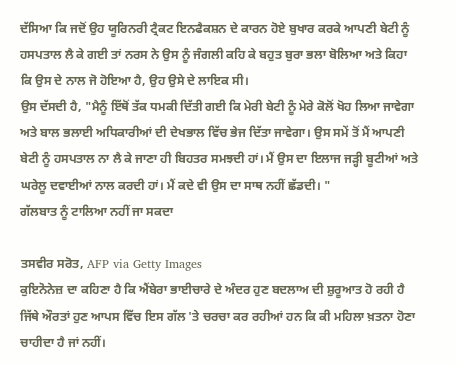ਦੱਸਿਆ ਕਿ ਜਦੋਂ ਉਹ ਯੂਰਿਨਰੀ ਟ੍ਰੈਕਟ ਇਨਫੈਕਸ਼ਨ ਦੇ ਕਾਰਨ ਹੋਏ ਬੁਖਾਰ ਕਰਕੇ ਆਪਣੀ ਬੇਟੀ ਨੂੰ ਹਸਪਤਾਲ ਲੈ ਕੇ ਗਈ ਤਾਂ ਨਰਸ ਨੇ ਉਸ ਨੂੰ ਜੰਗਲੀ ਕਹਿ ਕੇ ਬਹੁਤ ਬੁਰਾ ਭਲਾ ਬੋਲਿਆ ਅਤੇ ਕਿਹਾ ਕਿ ਉਸ ਦੇ ਨਾਲ ਜੋ ਹੋਇਆ ਹੈ, ਉਹ ਉਸੇ ਦੇ ਲਾਇਕ ਸੀ।
ਉਸ ਦੱਸਦੀ ਹੈ, "ਮੈਨੂੰ ਇੱਥੋਂ ਤੱਕ ਧਮਕੀ ਦਿੱਤੀ ਗਈ ਕਿ ਮੇਰੀ ਬੇਟੀ ਨੂੰ ਮੇਰੇ ਕੋਲੋਂ ਖੋਹ ਲਿਆ ਜਾਵੇਗਾ ਅਤੇ ਬਾਲ ਭਲਾਈ ਅਧਿਕਾਰੀਆਂ ਦੀ ਦੇਖਭਾਲ ਵਿੱਚ ਭੇਜ ਦਿੱਤਾ ਜਾਵੇਗਾ। ਉਸ ਸਮੇਂ ਤੋਂ ਮੈਂ ਆਪਣੀ ਬੇਟੀ ਨੂੰ ਹਸਪਤਾਲ ਨਾ ਲੈ ਕੇ ਜਾਣਾ ਹੀ ਬਿਹਤਰ ਸਮਝਦੀ ਹਾਂ। ਮੈਂ ਉਸ ਦਾ ਇਲਾਜ ਜੜ੍ਹੀ ਬੂਟੀਆਂ ਅਤੇ ਘਰੇਲੂ ਦਵਾਈਆਂ ਨਾਲ ਕਰਦੀ ਹਾਂ। ਮੈਂ ਕਦੇ ਵੀ ਉਸ ਦਾ ਸਾਥ ਨਹੀਂ ਛੱਡਦੀ। "
ਗੱਲਬਾਤ ਨੂੰ ਟਾਲਿਆ ਨਹੀਂ ਜਾ ਸਕਦਾ

ਤਸਵੀਰ ਸਰੋਤ, AFP via Getty Images
ਕੁਇਨੋਨੇਜ਼ ਦਾ ਕਹਿਣਾ ਹੈ ਕਿ ਐਂਬੇਰਾ ਭਾਈਚਾਰੇ ਦੇ ਅੰਦਰ ਹੁਣ ਬਦਲਾਅ ਦੀ ਸ਼ੁਰੂਆਤ ਹੋ ਰਹੀ ਹੈ ਜਿੱਥੇ ਔਰਤਾਂ ਹੁਣ ਆਪਸ ਵਿੱਚ ਇਸ ਗੱਲ 'ਤੇ ਚਰਚਾ ਕਰ ਰਹੀਆਂ ਹਨ ਕਿ ਕੀ ਮਹਿਲਾ ਖ਼ਤਨਾ ਹੋਣਾ ਚਾਹੀਦਾ ਹੈ ਜਾਂ ਨਹੀਂ।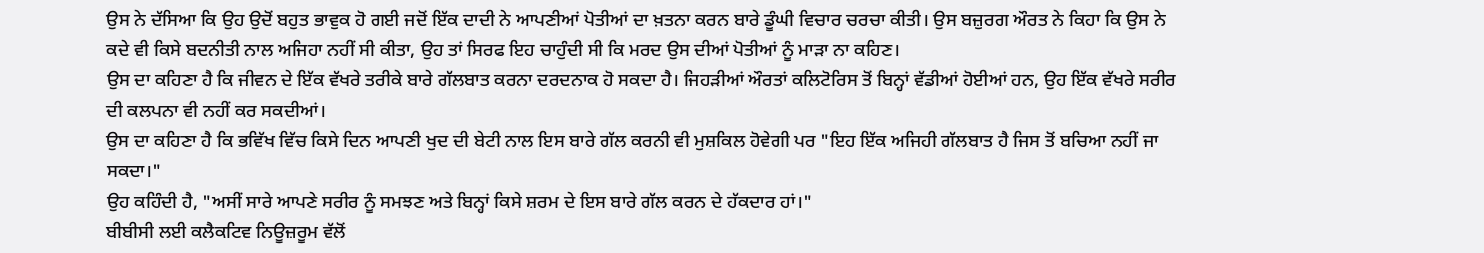ਉਸ ਨੇ ਦੱਸਿਆ ਕਿ ਉਹ ਉਦੋਂ ਬਹੁਤ ਭਾਵੁਕ ਹੋ ਗਈ ਜਦੋਂ ਇੱਕ ਦਾਦੀ ਨੇ ਆਪਣੀਆਂ ਪੋਤੀਆਂ ਦਾ ਖ਼ਤਨਾ ਕਰਨ ਬਾਰੇ ਡੂੰਘੀ ਵਿਚਾਰ ਚਰਚਾ ਕੀਤੀ। ਉਸ ਬਜ਼ੁਰਗ ਔਰਤ ਨੇ ਕਿਹਾ ਕਿ ਉਸ ਨੇ ਕਦੇ ਵੀ ਕਿਸੇ ਬਦਨੀਤੀ ਨਾਲ ਅਜਿਹਾ ਨਹੀਂ ਸੀ ਕੀਤਾ, ਉਹ ਤਾਂ ਸਿਰਫ ਇਹ ਚਾਹੁੰਦੀ ਸੀ ਕਿ ਮਰਦ ਉਸ ਦੀਆਂ ਪੋਤੀਆਂ ਨੂੰ ਮਾੜਾ ਨਾ ਕਹਿਣ।
ਉਸ ਦਾ ਕਹਿਣਾ ਹੈ ਕਿ ਜੀਵਨ ਦੇ ਇੱਕ ਵੱਖਰੇ ਤਰੀਕੇ ਬਾਰੇ ਗੱਲਬਾਤ ਕਰਨਾ ਦਰਦਨਾਕ ਹੋ ਸਕਦਾ ਹੈ। ਜਿਹੜੀਆਂ ਔਰਤਾਂ ਕਲਿਟੋਰਿਸ ਤੋਂ ਬਿਨ੍ਹਾਂ ਵੱਡੀਆਂ ਹੋਈਆਂ ਹਨ, ਉਹ ਇੱਕ ਵੱਖਰੇ ਸਰੀਰ ਦੀ ਕਲਪਨਾ ਵੀ ਨਹੀਂ ਕਰ ਸਕਦੀਆਂ।
ਉਸ ਦਾ ਕਹਿਣਾ ਹੈ ਕਿ ਭਵਿੱਖ ਵਿੱਚ ਕਿਸੇ ਦਿਨ ਆਪਣੀ ਖੁਦ ਦੀ ਬੇਟੀ ਨਾਲ ਇਸ ਬਾਰੇ ਗੱਲ ਕਰਨੀ ਵੀ ਮੁਸ਼ਕਿਲ ਹੋਵੇਗੀ ਪਰ "ਇਹ ਇੱਕ ਅਜਿਹੀ ਗੱਲਬਾਤ ਹੈ ਜਿਸ ਤੋਂ ਬਚਿਆ ਨਹੀਂ ਜਾ ਸਕਦਾ।"
ਉਹ ਕਹਿੰਦੀ ਹੈ, "ਅਸੀਂ ਸਾਰੇ ਆਪਣੇ ਸਰੀਰ ਨੂੰ ਸਮਝਣ ਅਤੇ ਬਿਨ੍ਹਾਂ ਕਿਸੇ ਸ਼ਰਮ ਦੇ ਇਸ ਬਾਰੇ ਗੱਲ ਕਰਨ ਦੇ ਹੱਕਦਾਰ ਹਾਂ।"
ਬੀਬੀਸੀ ਲਈ ਕਲੈਕਟਿਵ ਨਿਊਜ਼ਰੂਮ ਵੱਲੋਂ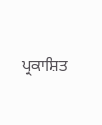ਪ੍ਰਕਾਸ਼ਿਤ